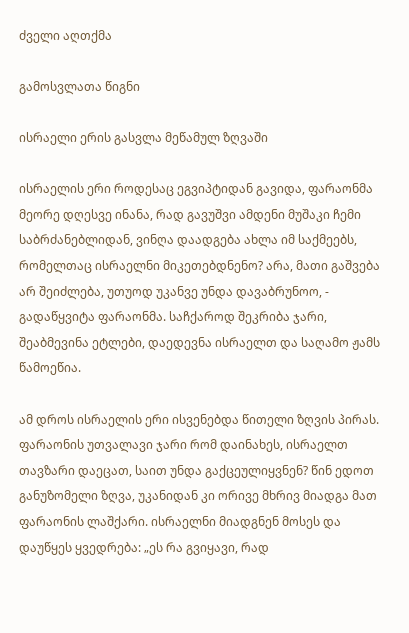ძველი აღთქმა

გამოსვლათა წიგნი

ისრაელი ერის გასვლა მეწამულ ზღვაში

ისრაელის ერი როდესაც ეგვიპტიდან გავიდა, ფარაონმა მეორე დღესვე ინანა, რად გავუშვი ამდენი მუშაკი ჩემი საბრძანებლიდან, ვინღა დაადგება ახლა იმ საქმეებს, რომელთაც ისრაელნი მიკეთებდნენო? არა, მათი გაშვება არ შეიძლება, უთუოდ უკანვე უნდა დავაბრუნოო, - გადაწყვიტა ფარაონმა. საჩქაროდ შეკრიბა ჯარი, შეაბმევინა ეტლები, დაედევნა ისრაელთ და საღამო ჟამს წამოეწია.

ამ დროს ისრაელის ერი ისვენებდა წითელი ზღვის პირას. ფარაონის უთვალავი ჯარი რომ დაინახეს, ისრაელთ თავზარი დაეცათ, საით უნდა გაქცეულიყვნენ? წინ ედოთ განუზომელი ზღვა, უკანიდან კი ორივე მხრივ მიადგა მათ ფარაონის ლაშქარი. ისრაელნი მიადგნენ მოსეს და დაუწყეს ყვედრება: „ეს რა გვიყავი, რად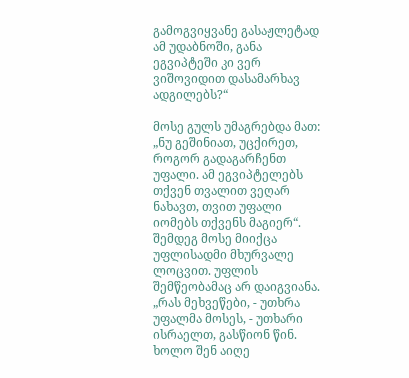გამოგვიყვანე გასაჟლეტად ამ უდაბნოში, განა ეგვიპტეში კი ვერ ვიშოვიდით დასამარხავ ადგილებს?“

მოსე გულს უმაგრებდა მათ: „ნუ გეშინიათ, უცქირეთ, როგორ გადაგარჩენთ უფალი. ამ ეგვიპტელებს თქვენ თვალით ვეღარ ნახავთ, თვით უფალი იომებს თქვენს მაგიერ“. შემდეგ მოსე მიიქცა უფლისადმი მხურვალე ლოცვით. უფლის შემწეობამაც არ დაიგვიანა. „რას მეხვეწები, - უთხრა უფალმა მოსეს, - უთხარი ისრაელთ, გასწიონ წინ. ხოლო შენ აიღე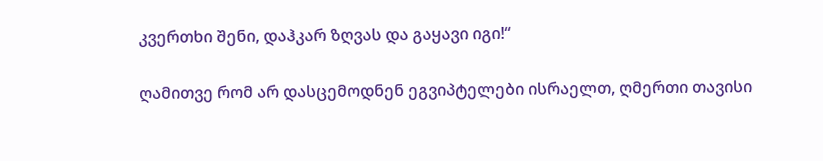კვერთხი შენი, დაჰკარ ზღვას და გაყავი იგი!“

ღამითვე რომ არ დასცემოდნენ ეგვიპტელები ისრაელთ, ღმერთი თავისი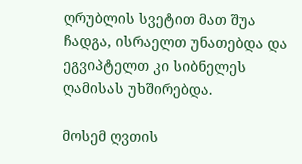ღრუბლის სვეტით მათ შუა ჩადგა, ისრაელთ უნათებდა და ეგვიპტელთ კი სიბნელეს ღამისას უხშირებდა.

მოსემ ღვთის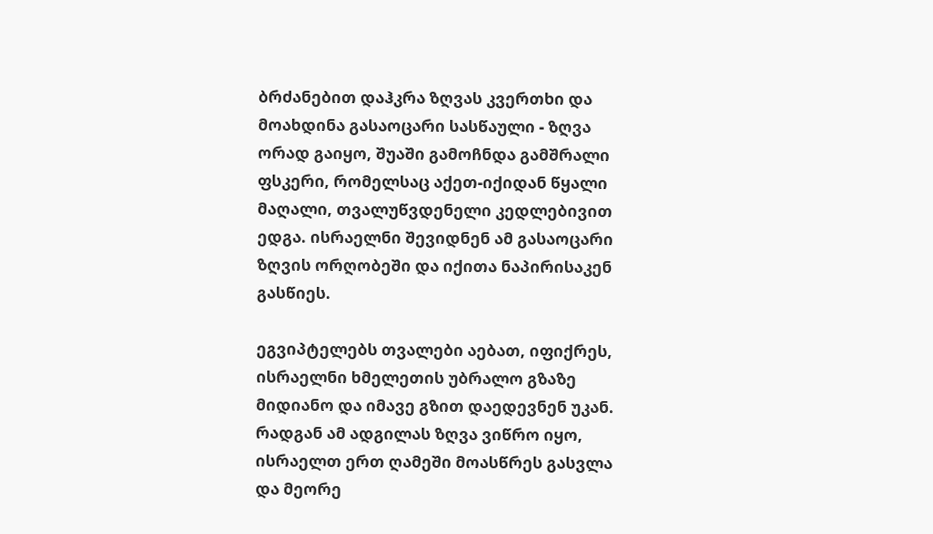ბრძანებით დაჰკრა ზღვას კვერთხი და მოახდინა გასაოცარი სასწაული - ზღვა ორად გაიყო, შუაში გამოჩნდა გამშრალი ფსკერი, რომელსაც აქეთ-იქიდან წყალი მაღალი, თვალუწვდენელი კედლებივით ედგა. ისრაელნი შევიდნენ ამ გასაოცარი ზღვის ორღობეში და იქითა ნაპირისაკენ გასწიეს.

ეგვიპტელებს თვალები აებათ, იფიქრეს, ისრაელნი ხმელეთის უბრალო გზაზე მიდიანო და იმავე გზით დაედევნენ უკან. რადგან ამ ადგილას ზღვა ვიწრო იყო, ისრაელთ ერთ ღამეში მოასწრეს გასვლა და მეორე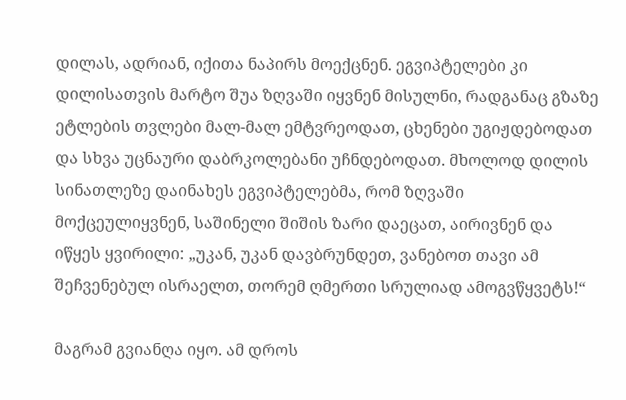დილას, ადრიან, იქითა ნაპირს მოექცნენ. ეგვიპტელები კი დილისათვის მარტო შუა ზღვაში იყვნენ მისულნი, რადგანაც გზაზე ეტლების თვლები მალ-მალ ემტვრეოდათ, ცხენები უგიჟდებოდათ და სხვა უცნაური დაბრკოლებანი უჩნდებოდათ. მხოლოდ დილის სინათლეზე დაინახეს ეგვიპტელებმა, რომ ზღვაში მოქცეულიყვნენ, საშინელი შიშის ზარი დაეცათ, აირივნენ და იწყეს ყვირილი: „უკან, უკან დავბრუნდეთ, ვანებოთ თავი ამ შეჩვენებულ ისრაელთ, თორემ ღმერთი სრულიად ამოგვწყვეტს!“

მაგრამ გვიანღა იყო. ამ დროს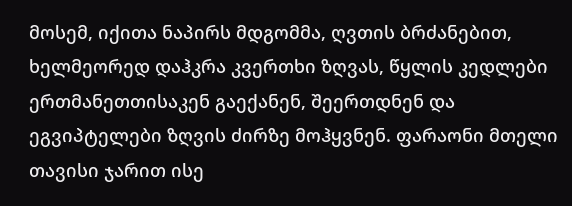მოსემ, იქითა ნაპირს მდგომმა, ღვთის ბრძანებით, ხელმეორედ დაჰკრა კვერთხი ზღვას, წყლის კედლები ერთმანეთთისაკენ გაექანენ, შეერთდნენ და ეგვიპტელები ზღვის ძირზე მოჰყვნენ. ფარაონი მთელი თავისი ჯარით ისე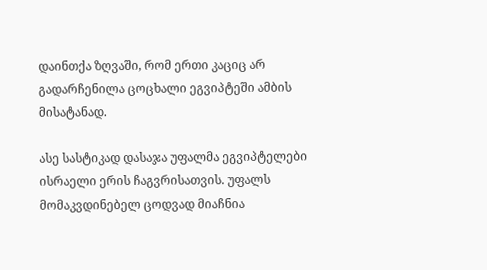დაინთქა ზღვაში, რომ ერთი კაციც არ გადარჩენილა ცოცხალი ეგვიპტეში ამბის მისატანად.

ასე სასტიკად დასაჯა უფალმა ეგვიპტელები ისრაელი ერის ჩაგვრისათვის. უფალს მომაკვდინებელ ცოდვად მიაჩნია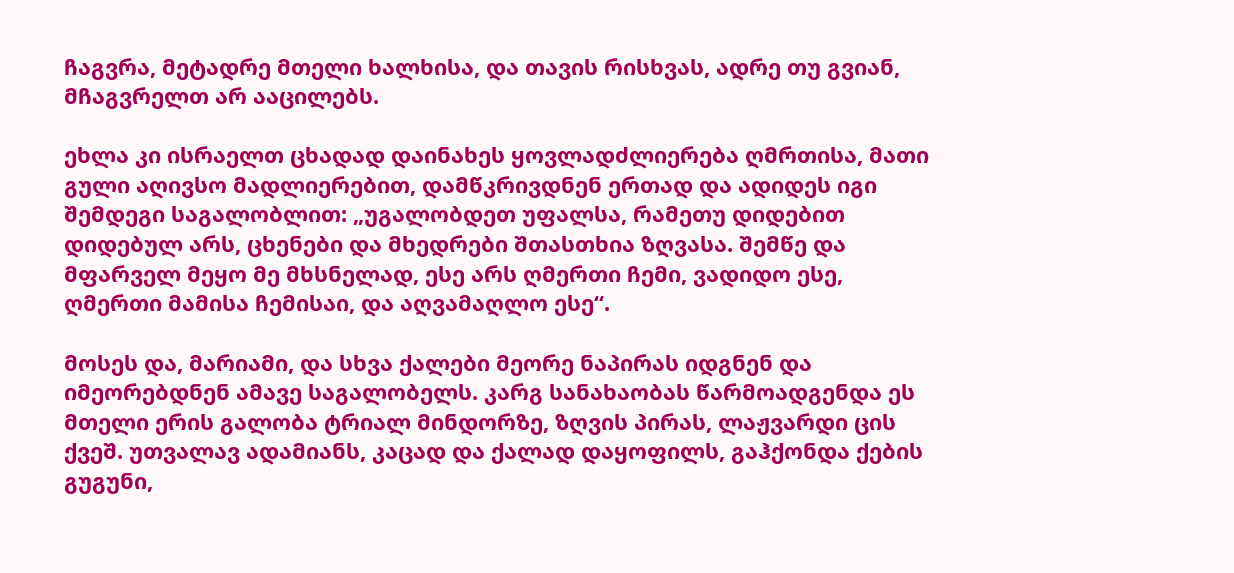ჩაგვრა, მეტადრე მთელი ხალხისა, და თავის რისხვას, ადრე თუ გვიან, მჩაგვრელთ არ ააცილებს.

ეხლა კი ისრაელთ ცხადად დაინახეს ყოვლადძლიერება ღმრთისა, მათი გული აღივსო მადლიერებით, დამწკრივდნენ ერთად და ადიდეს იგი შემდეგი საგალობლით: „უგალობდეთ უფალსა, რამეთუ დიდებით დიდებულ არს, ცხენები და მხედრები შთასთხია ზღვასა. შემწე და მფარველ მეყო მე მხსნელად, ესე არს ღმერთი ჩემი, ვადიდო ესე, ღმერთი მამისა ჩემისაი, და აღვამაღლო ესე“.

მოსეს და, მარიამი, და სხვა ქალები მეორე ნაპირას იდგნენ და იმეორებდნენ ამავე საგალობელს. კარგ სანახაობას წარმოადგენდა ეს მთელი ერის გალობა ტრიალ მინდორზე, ზღვის პირას, ლაჟვარდი ცის ქვეშ. უთვალავ ადამიანს, კაცად და ქალად დაყოფილს, გაჰქონდა ქების გუგუნი,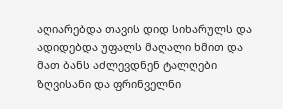აღიარებდა თავის დიდ სიხარულს და ადიდებდა უფალს მაღალი ხმით და მათ ბანს აძლევდნენ ტალღები ზღვისანი და ფრინველნი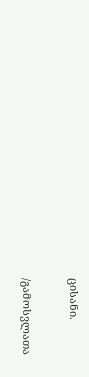ცისანი.

/გამოსვლათა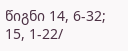წიგნი 14, 6-32; 15, 1-22/